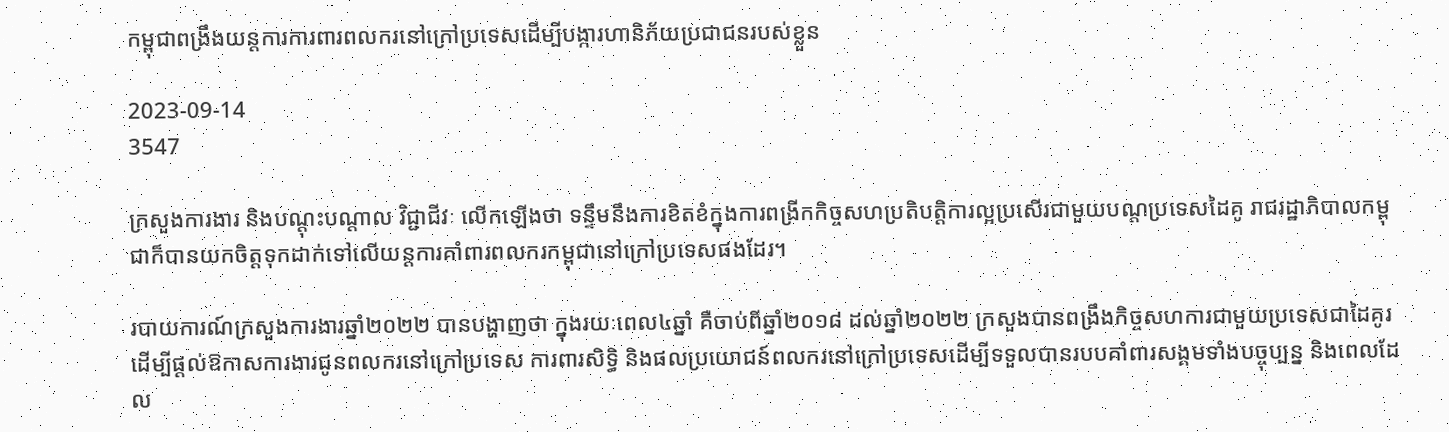កម្ពុជាពង្រឹងយន្តការការពារពលករនៅក្រៅប្រទេសដើម្បីបង្ការហានិភ័យប្រជាជនរបស់ខ្លួន

2023-09-14
3547

ក្រសួងការងារ និងបណ្តុះបណ្តាល វិជ្ជាជីវៈ លើកឡើងថា ទន្ទឹមនឹងការខិតខំក្នុងការពង្រីកកិច្ចសហប្រតិបត្តិការល្អប្រសើរជាមួយបណ្តប្រទេសដៃគូ រាជរដ្ឋាភិបាលកម្ពុជាក៏បានយកចិត្តទុកដាក់ទៅលើយន្តការគាំពារពលករកម្ពុជានៅក្រៅប្រទេសផងដែរ។

របាយការណ៍ក្រសួងការងារឆ្នាំ២០២២ បានបង្ហាញថា ក្នុងរយៈពេល៤ឆ្នាំ គឺចាប់ពីឆ្នាំ២០១៨ ដល់ឆ្នាំ២០២២ ក្រសួងបានពង្រឹងកិច្ចសហការជាមួយប្រទេសជាដៃគូរដើម្បីផ្តល់ឱកាសការងារជូនពលករនៅក្រៅប្រទេស ការពារសិទ្ធិ និងផលប្រយោជន៍ពលករនៅក្រៅប្រទេសដើម្បីទទួលបានរបបគាំពារសង្គមទាំងបច្ចុប្បន្ន និងពេលដែល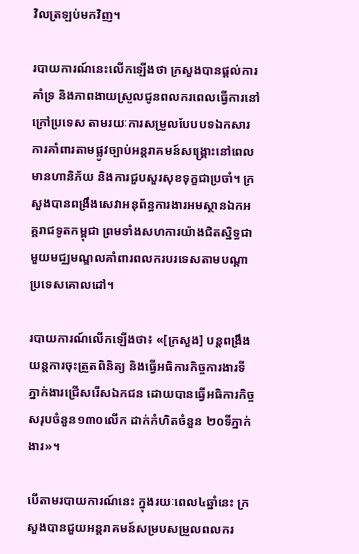វិលត្រឡប់មកវិញ។

របាយការណ៍នេះលើកឡើងថា ក្រសួងបានផ្តល់ការគាំទ្រ និងភាពងាយស្រួលជូនពលករពេលធ្វើការនៅក្រៅប្រទេស តាមរយៈការសម្រួលបែបបទឯកសារ ការគាំពារតាមផ្លូវច្បាប់អន្តរាគមន៍សង្គ្រោះនៅពេលមានហានិភ័យ និងការជួបសួរសុខទុក្ខជាប្រចាំ។ ក្រសួងបានពង្រឹងសេវាអនុព័ន្ធការងារអមស្ថានឯកអគ្គរាជទូតកម្ពុជា ព្រមទាំងសហការយ៉ាងជិតស្និទ្ធជាមួយមជ្ឈមណ្ឌលគាំពារពលករបរទេសតាមបណ្តាប្រទេសគោលដៅ។

របាយការណ៍លើកឡើងថា៖ «[ក្រសួង] បន្តពង្រឹងយន្តការចុះត្រួតពិនិត្យ និងធ្វើអធិការកិច្ចការងារទីភ្នាក់ងារជ្រើសរើសឯកជន ដោយបានធ្វើអធិការកិច្ចសរុបចំនួន១៣០លើក ដាក់កំហិតចំនួន ២០ទីភ្នាក់ងារ»។

បើតាមរបាយការណ៍នេះ ក្នុងរយៈពេល៤ឆ្នាំនេះ ក្រសួងបានជួយអន្តរាគមន៍សម្របសម្រួលពលករ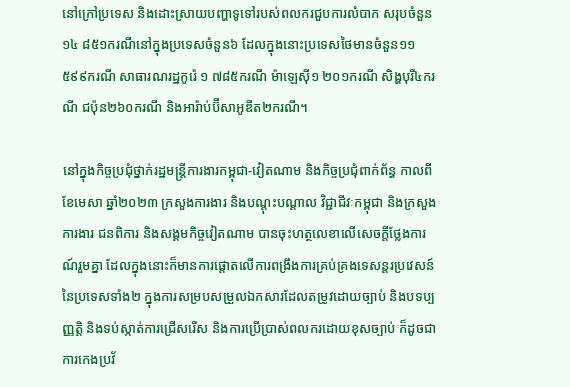នៅក្រៅប្រទេស និងដោះស្រាយបញ្ហាទូទៅរបស់ពលករជួបការលំបាក សរុបចំនួន១៤ ៨៥១ករណីនៅក្នុងប្រទេសចំនួន៦ ដែលក្នុងនោះប្រទេសថៃមានចំនួន១១ ៥៩៩ករណី សាធារណរដ្ឋកូរ៉េ ១ ៧៨៥ករណី ម៉ាឡេស៊ី១ ២០១ករណី សិង្ហបុរី៤ករណី ជប៉ុន២៦០ករណី និងអារ៉ាប់ប៊ីសាអូឌីត២ករណី។

នៅក្នុងកិច្ចប្រជុំថ្នាក់រដ្ឋមន្រ្តីការងារកម្ពុជា-វៀតណាម និងកិច្ចប្រជុំពាក់ព័ន្ធ កាលពីខែមេសា ឆ្នាំ២០២៣ ក្រសួងការងារ និងបណ្តុះបណ្តាល វិជ្ជាជីវៈកម្ពុជា និងក្រសួងការងារ ជនពិការ និងសង្គមកិច្ចវៀតណាម បានចុះហត្ថលេខាលើសេចក្តីថ្លែងការណ៍រួមគ្នា ដែលក្នុងនោះក៏មានការផ្តោតលើការពង្រឹងការគ្រប់គ្រងទេសន្តរប្រវេសន៍នៃប្រទេសទាំង២ ក្នុងការសម្របសម្រួលឯកសារដែលតម្រូវដោយច្បាប់ និងបទប្បញ្ញត្តិ និងទប់ស្កាត់ការជ្រើសរើស និងការប្រើប្រាស់ពលករដោយខុសច្បាប់ ក៏ដូចជាការកេងប្រវ័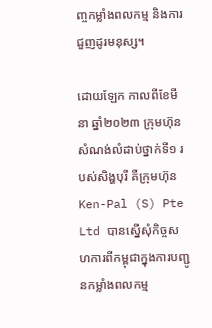ញ្ចកម្លាំងពលកម្ម និងការជួញដូរមនុស្ស។

ដោយឡែក កាលពីខែមីនា ឆ្នាំ២០២៣ ក្រុមហ៊ុនសំណង់លំដាប់ថ្នាក់ទី១ របស់សិង្ហបុរី គឺក្រុមហ៊ុន Ken-Pal (S) Pte Ltd បានស្នើសុំកិច្ចសហការពីកម្ពុជាក្នុងការបញ្ជូនកម្លាំងពលកម្ម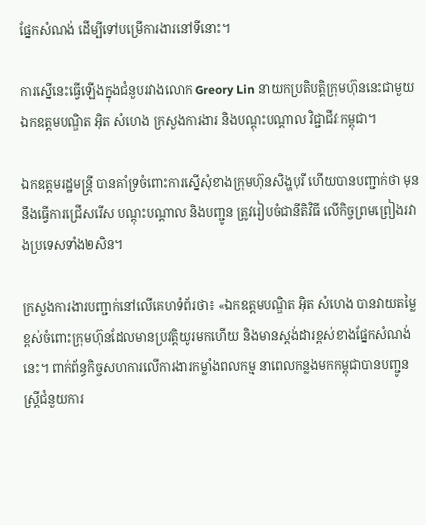ផ្នែកសំណង់ ដើម្បីទៅបម្រើការងារនៅទីនោះ។

ការស្នើនេះធ្វើឡើងក្នុងជំនួបរវាងលោក Greory Lin នាយកប្រតិបត្តិក្រុមហ៊ុននេះជាមួយឯកឧត្តមបណ្ឌិត អ៊ិត សំហេង ក្រសួងការងារ និងបណ្តុះបណ្តាល វិជ្ជាជីវៈកម្ពុជា។

ឯកឧត្តមរដ្ឋមន្ត្រី បានគាំទ្រចំពោះការស្នើសុំខាងក្រុមហ៊ុនសិង្ហបុរី ហើយបានបញ្ជាក់ថា មុននឹងធ្វើការជ្រើសរើស បណ្តុះបណ្តាល និងបញ្ជូន ត្រូវរៀបចំជានីតិវិធី លើកិច្ចព្រមព្រៀងរវាងប្រទេសទាំង២សិន។

ក្រសួងការងារបញ្ជាក់នៅលើគេហទំព័រថា៖ «ឯកឧត្តមបណ្ឌិត អ៊ិត សំហេង បានវាយតម្លៃខ្ពស់ចំពោះក្រុមហ៊ុនដែលមានប្រវត្តិយូរមកហើយ និងមានស្តង់ដារខ្ពស់ខាងផ្នែកសំណង់នេះ។ ពាក់ព័ន្ធកិច្ចសហការលើការងារកម្លាំងពលកម្ម នាពេលកន្លងមកកម្ពុជាបានបញ្ជូនស្រ្តីជំនួយការ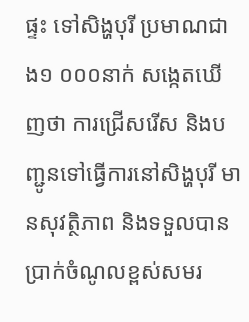ផ្ទះ ទៅសិង្ហបុរី ប្រមាណជាង១ ០០០នាក់ សង្កេតឃើញថា ការជ្រើសរើស និងបញ្ជូនទៅធ្វើការនៅសិង្ហបុរី មានសុវត្ថិភាព និងទទួលបានប្រាក់ចំណូលខ្ពស់សមរ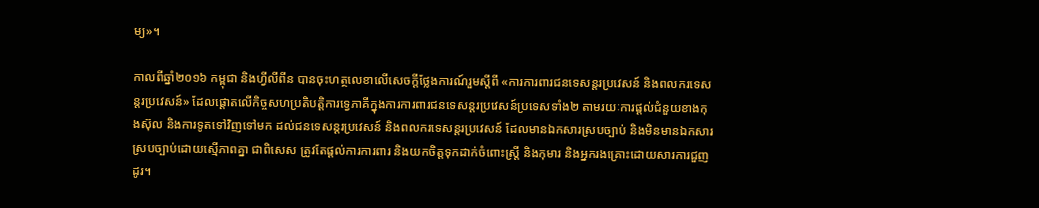ម្យ»។

កាលពីឆ្នាំ២០១៦ កម្ពុជា និងហ្វីលីពីន បានចុះហត្ថលេខាលើសេចក្តីថ្លែងការណ៍រួមស្តីពី «ការការពារជនទេសន្តរប្រវេសន៍ និងពលករទេសន្តរប្រវេសន៍» ដែលផ្ដោតលើកិច្ចសហប្រតិបត្តិការទ្វេភាគីក្នុងការការពារជនទេសន្តរប្រវេសន៍ប្រទេសទាំង២ តាមរយៈការផ្តល់ជំនួយខាងកុងស៊ុល និងការទូតទៅវិញទៅមក ដល់ជនទេសន្តរប្រវេសន៍ និងពលករទេសន្តរប្រវេសន៍ ដែលមានឯកសារស្របច្បាប់ និងមិនមានឯកសារស្របច្បាប់ដោយស្មើភាពគ្នា ជាពិសេស ត្រូវតែផ្តល់ការការពារ និងយកចិត្តទុកដាក់ចំពោះស្រ្តី និងកុមារ និងអ្នករងគ្រោះដោយសារការជួញដូរ។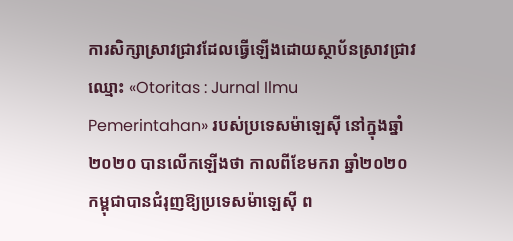ការសិក្សាស្រាវជ្រាវដែលធ្វើឡើងដោយស្ថាប័នស្រាវជ្រាវឈ្មោះ «Otoritas : Jurnal Ilmu Pemerintahan» របស់ប្រទេសម៉ាឡេស៊ី នៅក្នុងឆ្នាំ២០២០ បានលើកឡើងថា កាលពីខែមករា ឆ្នាំ២០២០ កម្ពុជាបានជំរុញឱ្យប្រទេសម៉ាឡេស៊ី ព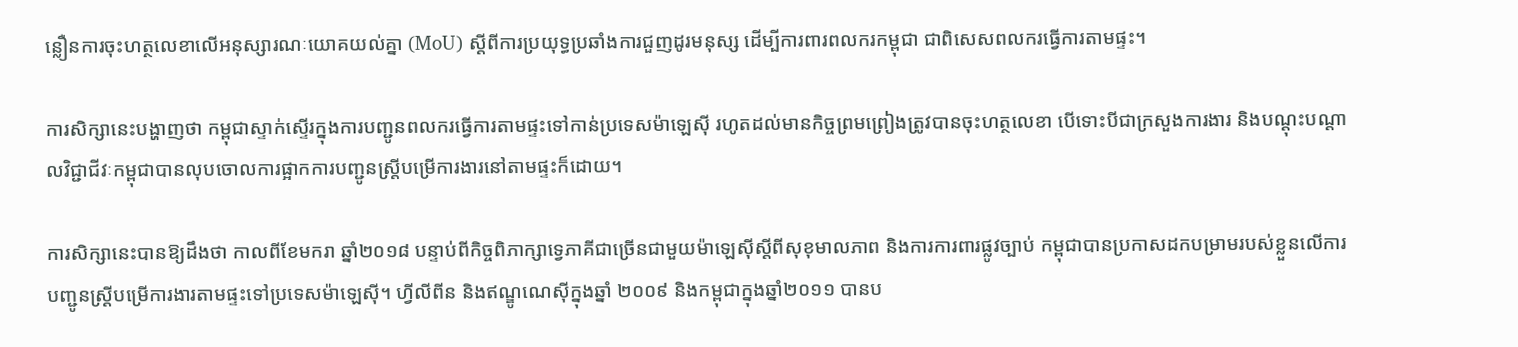ន្លឿនការចុះហត្ថលេខាលើអនុស្សារណៈយោគយល់គ្នា (MoU) ស្តីពីការប្រយុទ្ធប្រឆាំងការជួញដូរមនុស្ស ដើម្បីការពារពលករកម្ពុជា ជាពិសេសពលករធ្វើការតាមផ្ទះ។

ការសិក្សានេះបង្ហាញថា កម្ពុជាស្ទាក់ស្ទើរក្នុងការបញ្ជូនពលករធ្វើការតាមផ្ទះទៅកាន់ប្រទេសម៉ាឡេស៊ី រហូតដល់មានកិច្ចព្រមព្រៀងត្រូវបានចុះហត្ថលេខា បើទោះបីជាក្រសួងការងារ និងបណ្តុះបណ្តាលវិជ្ជាជីវៈកម្ពុជាបានលុបចោលការផ្អាកការបញ្ជូនស្ត្រីបម្រើការងារនៅតាមផ្ទះក៏ដោយ។

ការសិក្សានេះបានឱ្យដឹងថា កាលពីខែមករា ឆ្នាំ២០១៨ បន្ទាប់ពីកិច្ចពិភាក្សាទ្វេភាគីជាច្រើនជាមួយម៉ាឡេស៊ីស្តីពីសុខុមាលភាព និងការការពារផ្លូវច្បាប់ កម្ពុជាបានប្រកាសដកបម្រាមរបស់ខ្លួនលើការបញ្ជូនស្ត្រីបម្រើការងារតាមផ្ទះទៅប្រទេសម៉ាឡេស៊ី។ ហ្វីលីពីន និងឥណ្ឌូណេស៊ីក្នុងឆ្នាំ ២០០៩ និងកម្ពុជាក្នុងឆ្នាំ២០១១ បានប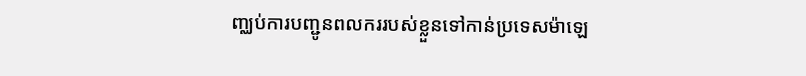ញ្ឈប់ការបញ្ជូនពលកររបស់ខ្លួនទៅកាន់ប្រទេសម៉ាឡេ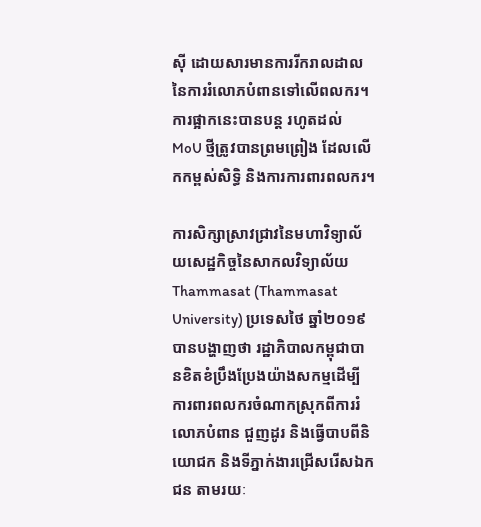ស៊ី ដោយសារមានការរីករាលដាលនៃការរំលោភបំពានទៅលើពលករ។ ការផ្អាកនេះបានបន្ត រហូតដល់ MoU ថ្មីត្រូវបានព្រមព្រៀង ដែលលើកកម្ពស់សិទ្ធិ និងការការពារពលករ។

ការសិក្សាស្រាវជ្រាវនៃមហាវិទ្យាល័យសេដ្ឋកិច្ចនៃសាកលវិទ្យាល័យ Thammasat (Thammasat University) ប្រទេសថៃ ឆ្នាំ២០១៩ បានបង្ហាញថា រដ្ឋាភិបាលកម្ពុជាបានខិតខំប្រឹងប្រែងយ៉ាងសកម្មដើម្បីការពារពលករចំណាកស្រុកពីការរំលោភបំពាន ជួញដូរ និងធ្វើបាបពីនិយោជក និងទីភ្នាក់ងារជ្រើសរើសឯកជន តាមរយៈ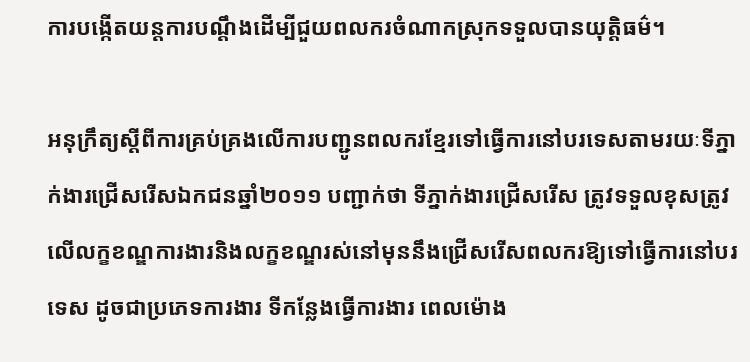ការបង្កើតយន្តការបណ្តឹងដើម្បីជួយពលករចំណាកស្រុកទទួលបានយុត្តិធម៌។

អនុក្រឹត្យស្តីពីការគ្រប់គ្រងលើការបញ្ជូនពលករខ្មែរទៅធ្វើការនៅបរទេសតាមរយៈទីភ្នាក់ងារជ្រើសរើសឯកជនឆ្នាំ២០១១ បញ្ជាក់ថា ទីភ្នាក់ងារជ្រើសរើស ត្រូវទទួលខុសត្រូវលើលក្ខខណ្ឌការងារនិងលក្ខខណ្ឌរស់នៅមុននឹងជ្រើសរើសពលករឱ្យទៅធ្វើការនៅបរទេស ដូចជាប្រភេទការងារ ទីកន្លែងធ្វើការងារ ពេលម៉ោង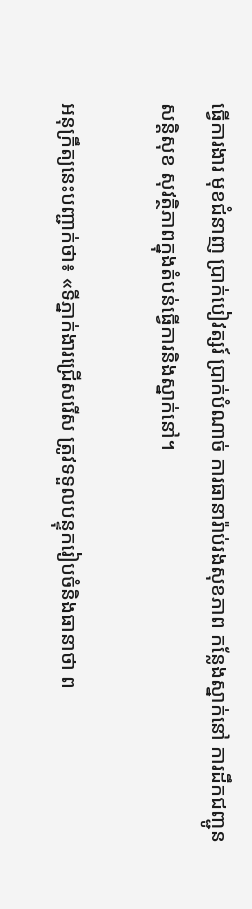ធ្វើការងារ មុខជំនាញ ប្រាក់បៀវត្សរ៍ ប្រាក់បំណាច់ ការធានារ៉ាប់រងសុខភាព កន្លែងស្នាក់នៅ ការដឹកជញ្ជូន សន្តិសុខ សុវត្ថិភាពក្នុងតំបន់ធ្វើការនិងស្នាក់នៅ។

អនុក្រឹត្យនេះបញ្ជាក់ថា៖ «ទីភ្នាក់ងារជ្រើសរើស ត្រូវទទួលបន្ទុករៀបចំនិងធានាថា ព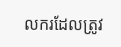លករដែលត្រូវ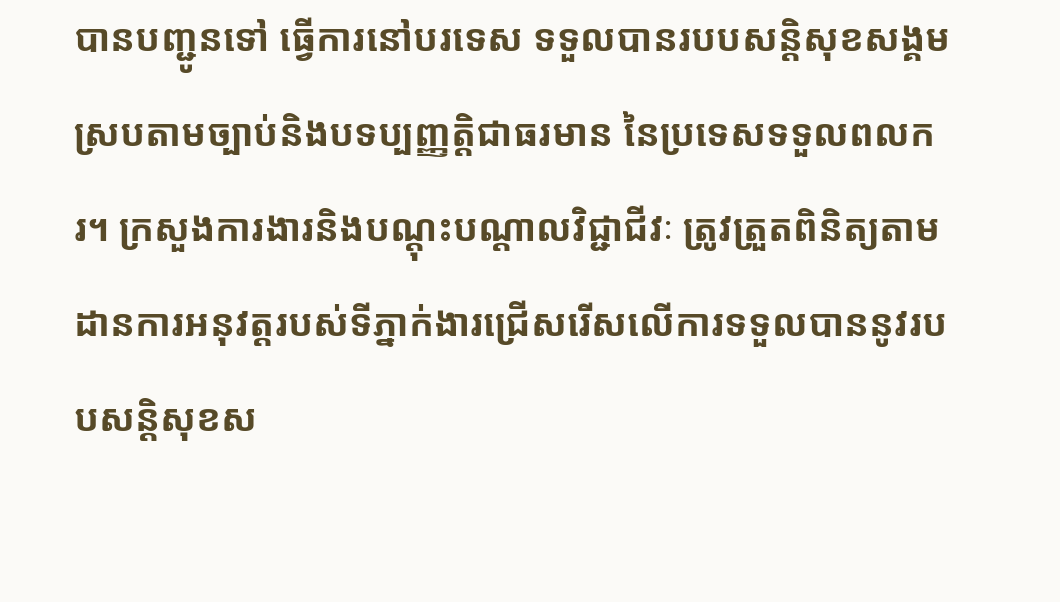បានបញ្ជូនទៅ ធ្វើការនៅបរទេស ទទួលបានរបបសន្តិសុខសង្គមស្របតាមច្បាប់និងបទប្បញ្ញត្តិជាធរមាន នៃប្រទេសទទួលពលករ។ ក្រសួងការងារនិងបណ្តុះបណ្តាលវិជ្ជាជីវៈ ត្រូវត្រួតពិនិត្យតាមដានការអនុវត្តរបស់ទីភ្នាក់ងារជ្រើសរើសលើការទទួលបាននូវរបបសន្តិសុខស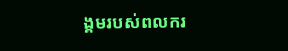ង្គមរបស់ពលករ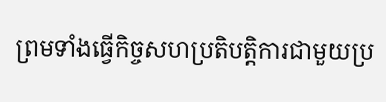ព្រមទាំងធ្វើកិច្ចសហប្រតិបត្តិការជាមួយប្រ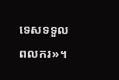ទេសទទួលពលករ»។